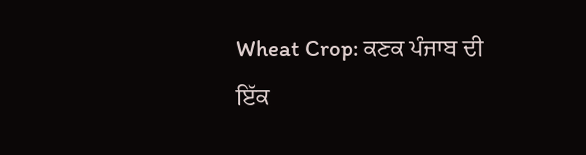Wheat Crop: ਕਣਕ ਪੰਜਾਬ ਦੀ ਇੱਕ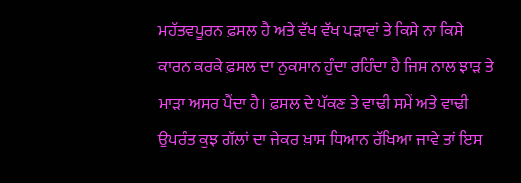ਮਹੱਤਵਪੂਰਨ ਫ਼ਸਲ ਹੈ ਅਤੇ ਵੱਖ ਵੱਖ ਪੜਾਵਾਂ ਤੇ ਕਿਸੇ ਨਾ ਕਿਸੇ ਕਾਰਨ ਕਰਕੇ ਫ਼ਸਲ ਦਾ ਨੁਕਸਾਨ ਹੁੰਦਾ ਰਹਿੰਦਾ ਹੈ ਜਿਸ ਨਾਲ ਝਾੜ ਤੇ ਮਾੜਾ ਅਸਰ ਪੈਂਦਾ ਹੈ। ਫ਼ਸਲ ਦੇ ਪੱਕਣ ਤੇ ਵਾਢੀ ਸਮੇਂ ਅਤੇ ਵਾਢੀ ਉਪਰੰਤ ਕੁਝ ਗੱਲਾਂ ਦਾ ਜੇਕਰ ਖ਼ਾਸ ਧਿਆਨ ਰੱਖਿਆ ਜਾਵੇ ਤਾਂ ਇਸ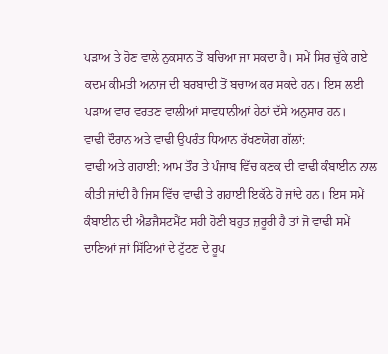ਪੜਾਅ ਤੇ ਹੋਣ ਵਾਲੇ ਨੁਕਸਾਨ ਤੋਂ ਬਚਿਆ ਜਾ ਸਕਦਾ ਹੈ। ਸਮੇਂ ਸਿਰ ਚੁੱਕੇ ਗਏ ਕਦਮ ਕੀਮਤੀ ਅਨਾਜ ਦੀ ਬਰਬਾਦੀ ਤੋਂ ਬਚਾਅ ਕਰ ਸਕਦੇ ਹਨ। ਇਸ ਲਈ ਪੜਾਅ ਵਾਰ ਵਰਤਣ ਵਾਲੀਆਂ ਸਾਵਧਾਨੀਆਂ ਹੇਠਾਂ ਦੱਸੇ ਅਨੁਸਾਰ ਹਨ।
ਵਾਢੀ ਦੌਰਾਨ ਅਤੇ ਵਾਢੀ ਉਪਰੰਤ ਧਿਆਨ ਰੱਖਣਯੋਗ ਗੱਲਾਂ:
ਵਾਢੀ ਅਤੇ ਗਹਾਈ: ਆਮ ਤੌਰ ਤੇ ਪੰਜਾਬ ਵਿੱਚ ਕਣਕ ਦੀ ਵਾਢੀ ਕੰਬਾਈਨ ਨਾਲ ਕੀਤੀ ਜਾਂਦੀ ਹੈ ਜਿਸ ਵਿੱਚ ਵਾਢੀ ਤੇ ਗਹਾਈ ਇਕੱਠੇ ਹੋ ਜਾਂਦੇ ਹਨ। ਇਸ ਸਮੇਂ ਕੰਬਾਈਨ ਦੀ ਐਡਜੈਸਟਮੈਂਟ ਸਹੀ ਹੋਣੀ ਬਹੁਤ ਜ਼ਰੂਰੀ ਹੈ ਤਾਂ ਜੋ ਵਾਢੀ ਸਮੇਂ ਦਾਣਿਆਂ ਜਾਂ ਸਿੱਟਿਆਂ ਦੇ ਟੁੱਟਣ ਦੇ ਰੂਪ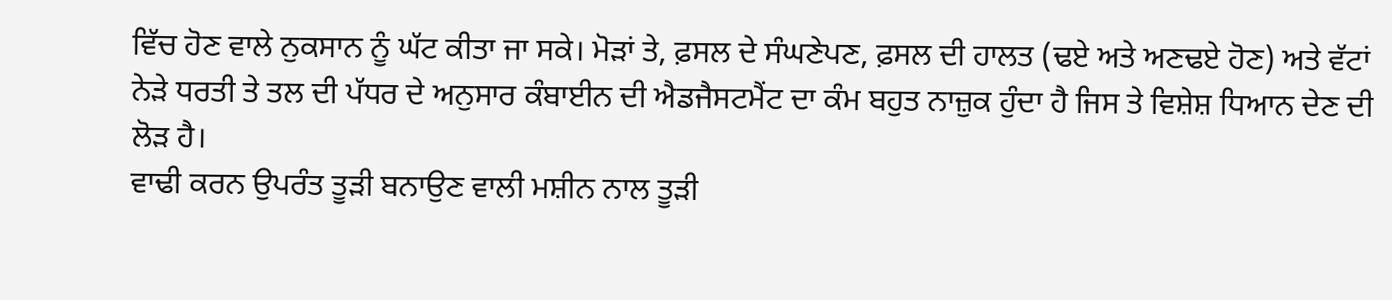ਵਿੱਚ ਹੋਣ ਵਾਲੇ ਨੁਕਸਾਨ ਨੂੰ ਘੱਟ ਕੀਤਾ ਜਾ ਸਕੇ। ਮੋੜਾਂ ਤੇ, ਫ਼ਸਲ ਦੇ ਸੰਘਣੇਪਣ, ਫ਼ਸਲ ਦੀ ਹਾਲਤ (ਢਏ ਅਤੇ ਅਣਢਏ ਹੋਣ) ਅਤੇ ਵੱਟਾਂ ਨੇੜੇ ਧਰਤੀ ਤੇ ਤਲ ਦੀ ਪੱਧਰ ਦੇ ਅਨੁਸਾਰ ਕੰਬਾਈਨ ਦੀ ਐਡਜੈਸਟਮੈਂਟ ਦਾ ਕੰਮ ਬਹੁਤ ਨਾਜ਼ੁਕ ਹੁੰਦਾ ਹੈ ਜਿਸ ਤੇ ਵਿਸ਼ੇਸ਼ ਧਿਆਨ ਦੇਣ ਦੀ ਲੋੜ ਹੈ।
ਵਾਢੀ ਕਰਨ ਉਪਰੰਤ ਤੂੜੀ ਬਨਾਉਣ ਵਾਲੀ ਮਸ਼ੀਨ ਨਾਲ ਤੂੜੀ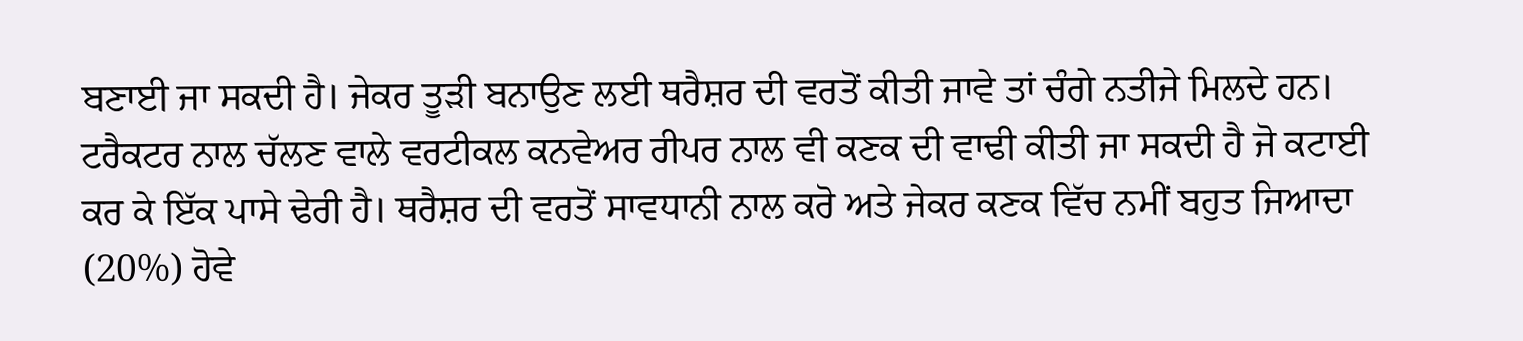ਬਣਾਈ ਜਾ ਸਕਦੀ ਹੈ। ਜੇਕਰ ਤੂੜੀ ਬਨਾਉਣ ਲਈ ਥਰੈਸ਼ਰ ਦੀ ਵਰਤੋਂ ਕੀਤੀ ਜਾਵੇ ਤਾਂ ਚੰਗੇ ਨਤੀਜੇ ਮਿਲਦੇ ਹਨ। ਟਰੈਕਟਰ ਨਾਲ ਚੱਲਣ ਵਾਲੇ ਵਰਟੀਕਲ ਕਨਵੇਅਰ ਰੀਪਰ ਨਾਲ ਵੀ ਕਣਕ ਦੀ ਵਾਢੀ ਕੀਤੀ ਜਾ ਸਕਦੀ ਹੈ ਜੋ ਕਟਾਈ ਕਰ ਕੇ ਇੱਕ ਪਾਸੇ ਢੇਰੀ ਹੈ। ਥਰੈਸ਼ਰ ਦੀ ਵਰਤੋਂ ਸਾਵਧਾਨੀ ਨਾਲ ਕਰੋ ਅਤੇ ਜੇਕਰ ਕਣਕ ਵਿੱਚ ਨਮੀਂ ਬਹੁਤ ਜਿਆਦਾ (20%) ਹੋਵੇ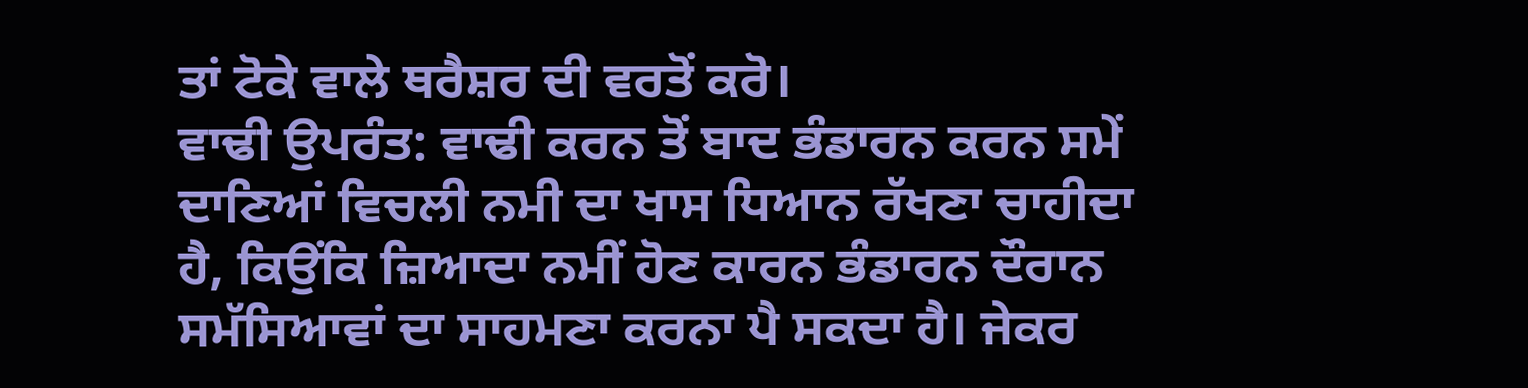ਤਾਂ ਟੋਕੇ ਵਾਲੇ ਥਰੈਸ਼ਰ ਦੀ ਵਰਤੋਂ ਕਰੋ।
ਵਾਢੀ ਉਪਰੰਤ: ਵਾਢੀ ਕਰਨ ਤੋਂ ਬਾਦ ਭੰਡਾਰਨ ਕਰਨ ਸਮੇਂ ਦਾਣਿਆਂ ਵਿਚਲੀ ਨਮੀ ਦਾ ਖਾਸ ਧਿਆਨ ਰੱਖਣਾ ਚਾਹੀਦਾ ਹੈ, ਕਿਉਂਕਿ ਜ਼ਿਆਦਾ ਨਮੀਂ ਹੋਣ ਕਾਰਨ ਭੰਡਾਰਨ ਦੌਰਾਨ ਸਮੱਸਿਆਵਾਂ ਦਾ ਸਾਹਮਣਾ ਕਰਨਾ ਪੈ ਸਕਦਾ ਹੈ। ਜੇਕਰ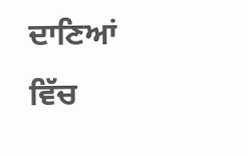ਦਾਣਿਆਂ ਵਿੱਚ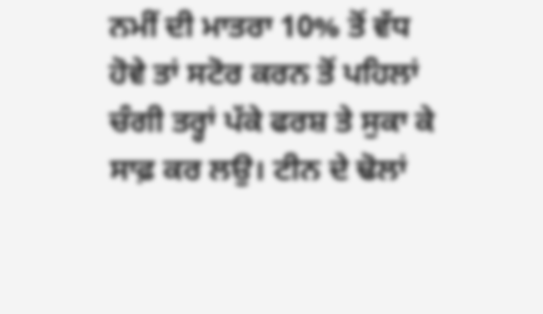ਨਮੀਂ ਦੀ ਮਾਤਰਾ 10% ਤੋਂ ਵੱਧ ਹੋਵੇ ਤਾਂ ਸਟੋਰ ਕਰਨ ਤੋਂ ਪਹਿਲਾਂ ਚੰਗੀ ਤਰ੍ਹਾਂ ਪੱਕੇ ਫਰਸ਼ ਤੇ ਸੁਕਾ ਕੇ ਸਾਫ਼ ਕਰ ਲਉ। ਟੀਨ ਦੇ ਢੋਲਾਂ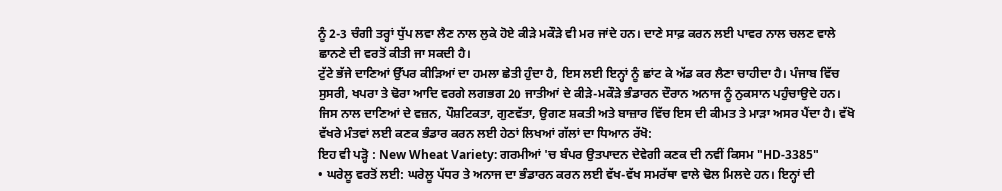ਨੂੰ 2-3 ਚੰਗੀ ਤਰ੍ਹਾਂ ਧੁੱਪ ਲਵਾ ਲੈਣ ਨਾਲ ਲੁਕੇ ਹੋਏ ਕੀੜੇ ਮਕੌੜੇ ਵੀ ਮਰ ਜਾਂਦੇ ਹਨ। ਦਾਣੇ ਸਾਫ਼ ਕਰਨ ਲਈ ਪਾਵਰ ਨਾਲ ਚਲਣ ਵਾਲੇ ਛਾਨਣੇ ਦੀ ਵਰਤੋਂ ਕੀਤੀ ਜਾ ਸਕਦੀ ਹੈ।
ਟੁੱਟੇ ਭੱਜੇ ਦਾਣਿਆਂ ਉੱਪਰ ਕੀੜਿਆਂ ਦਾ ਹਮਲਾ ਛੇਤੀ ਹੁੰਦਾ ਹੈ, ਇਸ ਲਈ ਇਨ੍ਹਾਂ ਨੂੰ ਛਾਂਟ ਕੇ ਅੱਡ ਕਰ ਲੈਣਾ ਚਾਹੀਦਾ ਹੈ। ਪੰਜਾਬ ਵਿੱਚ ਸੁਸਰੀ, ਖਪਰਾ ਤੇ ਢੋਰਾ ਆਦਿ ਵਰਗੇ ਲਗਭਗ 20 ਜਾਤੀਆਂ ਦੇ ਕੀੜੇ-ਮਕੌੜੇ ਭੰਡਾਰਨ ਦੌਰਾਨ ਅਨਾਜ ਨੂੰ ਨੁਕਸਾਨ ਪਹੁੰਚਾਉਦੇ ਹਨ। ਜਿਸ ਨਾਲ ਦਾਣਿਆਂ ਦੇ ਵਜ਼ਨ, ਪੌਸ਼ਟਿਕਤਾ, ਗੁਣਵੱਤਾ, ਉਗਣ ਸ਼ਕਤੀ ਅਤੇ ਬਾਜ਼ਾਰ ਵਿੱਚ ਇਸ ਦੀ ਕੀਮਤ ਤੇ ਮਾੜਾ ਅਸਰ ਪੈਂਦਾ ਹੈ। ਵੱਖੋ ਵੱਖਰੇ ਮੰਤਵਾਂ ਲਈ ਕਣਕ ਭੰਡਾਰ ਕਰਨ ਲਈ ਹੇਠਾਂ ਲਿਖਆਂ ਗੱਲਾਂ ਦਾ ਧਿਆਨ ਰੱਖੋ:
ਇਹ ਵੀ ਪੜ੍ਹੋ : New Wheat Variety: ਗਰਮੀਆਂ 'ਚ ਬੰਪਰ ਉਤਪਾਦਨ ਦੇਵੇਗੀ ਕਣਕ ਦੀ ਨਵੀਂ ਕਿਸਮ "HD-3385"
• ਘਰੇਲੂ ਵਰਤੋਂ ਲਈ: ਘਰੇਲੂ ਪੱਧਰ ਤੇ ਅਨਾਜ ਦਾ ਭੰਡਾਰਨ ਕਰਨ ਲਈ ਵੱਖ-ਵੱਖ ਸਮਰੱਥਾ ਵਾਲੇ ਢੋਲ ਮਿਲਦੇ ਹਨ। ਇਨ੍ਹਾਂ ਦੀ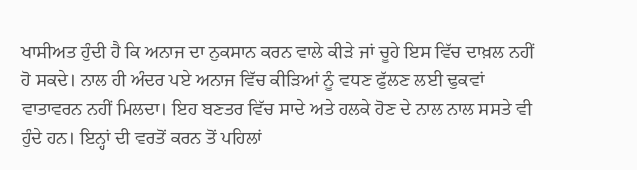ਖਾਸੀਅਤ ਹੁੰਦੀ ਹੈ ਕਿ ਅਨਾਜ ਦਾ ਨੁਕਸਾਨ ਕਰਨ ਵਾਲੇ ਕੀੜੇ ਜਾਂ ਚੂਹੇ ਇਸ ਵਿੱਚ ਦਾਖ਼ਲ ਨਹੀਂ ਹੋ ਸਕਦੇ। ਨਾਲ ਹੀ ਅੰਦਰ ਪਏ ਅਨਾਜ ਵਿੱਚ ਕੀੜਿਆਂ ਨੂੰ ਵਧਣ ਫੁੱਲਣ ਲਈ ਢੁਕਵਾਂ ਵਾਤਾਵਰਨ ਨਹੀਂ ਮਿਲਦਾ। ਇਹ ਬਣਤਰ ਵਿੱਚ ਸਾਦੇ ਅਤੇ ਹਲਕੇ ਹੋਣ ਦੇ ਨਾਲ ਨਾਲ ਸਸਤੇ ਵੀ ਹੁੰਦੇ ਹਨ। ਇਨ੍ਹਾਂ ਦੀ ਵਰਤੋਂ ਕਰਨ ਤੋਂ ਪਹਿਲਾਂ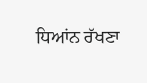ਧਿਆਂਨ ਰੱਖਣਾ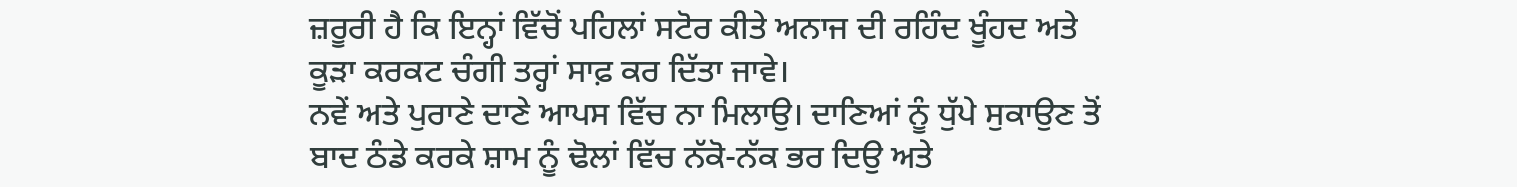ਜ਼ਰੂਰੀ ਹੈ ਕਿ ਇਨ੍ਹਾਂ ਵਿੱਚੋਂ ਪਹਿਲਾਂ ਸਟੋਰ ਕੀਤੇ ਅਨਾਜ ਦੀ ਰਹਿੰਦ ਖੂੰਹਦ ਅਤੇ ਕੂੜਾ ਕਰਕਟ ਚੰਗੀ ਤਰ੍ਹਾਂ ਸਾਫ਼ ਕਰ ਦਿੱਤਾ ਜਾਵੇ।
ਨਵੇਂ ਅਤੇ ਪੁਰਾਣੇ ਦਾਣੇ ਆਪਸ ਵਿੱਚ ਨਾ ਮਿਲਾਉ। ਦਾਣਿਆਂ ਨੂੰ ਧੁੱਪੇ ਸੁਕਾਉਣ ਤੋਂ ਬਾਦ ਠੰਡੇ ਕਰਕੇ ਸ਼ਾਮ ਨੂੰ ਢੋਲਾਂ ਵਿੱਚ ਨੱਕੋ-ਨੱਕ ਭਰ ਦਿਉ ਅਤੇ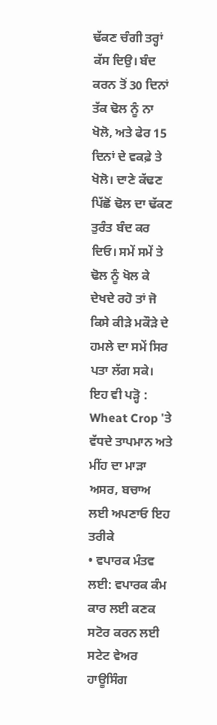ਢੱਕਣ ਚੰਗੀ ਤਰ੍ਹਾਂ ਕੱਸ ਦਿਉ। ਬੰਦ ਕਰਨ ਤੋਂ 30 ਦਿਨਾਂ ਤੱਕ ਢੋਲ ਨੂੰ ਨਾ ਖੋਲੋ, ਅਤੇ ਫੇਰ 15 ਦਿਨਾਂ ਦੇ ਵਕਫ਼ੇ ਤੇ ਖੋਲੋ। ਦਾਣੇ ਕੱਢਣ ਪਿੱਛੋਂ ਢੋਲ ਦਾ ਢੱਕਣ ਤੁਰੰਤ ਬੰਦ ਕਰ ਦਿਓ। ਸਮੇਂ ਸਮੇਂ ਤੇ ਢੋਲ ਨੂੰ ਖੋਲ ਕੇ ਦੇਖਦੇ ਰਹੋ ਤਾਂ ਜੋ ਕਿਸੇ ਕੀੜੇ ਮਕੌੜੇ ਦੇ ਹਮਲੇ ਦਾ ਸਮੇਂ ਸਿਰ ਪਤਾ ਲੱਗ ਸਕੇ।
ਇਹ ਵੀ ਪੜ੍ਹੋ : Wheat Crop 'ਤੇ ਵੱਧਦੇ ਤਾਪਮਾਨ ਅਤੇ ਮੀਂਹ ਦਾ ਮਾੜਾ ਅਸਰ, ਬਚਾਅ ਲਈ ਅਪਣਾਓ ਇਹ ਤਰੀਕੇ
• ਵਪਾਰਕ ਮੰਤਵ ਲਈ: ਵਪਾਰਕ ਕੰਮ ਕਾਰ ਲਈ ਕਣਕ ਸਟੋਰ ਕਰਨ ਲਈ ਸਟੇਟ ਵੇਅਰ ਹਾਊਸਿੰਗ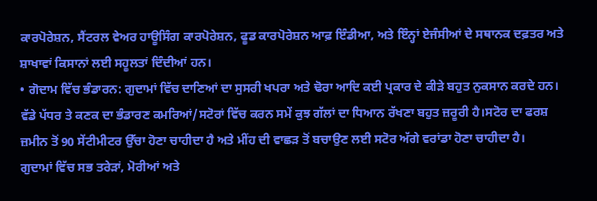ਕਾਰਪੋਰੇਸ਼ਨ, ਸੈਂਟਰਲ ਵੇਅਰ ਹਾਊਸਿੰਗ ਕਾਰਪੋਰੇਸ਼ਨ, ਫੂਡ ਕਾਰਪੋਰੇਸ਼ਨ ਆਫ਼ ਇੰਡੀਆ, ਅਤੇ ਇੰਨ੍ਹਾਂ ਏਜੰਸੀਆਂ ਦੇ ਸਥਾਨਕ ਦਫ਼ਤਰ ਅਤੇ ਸ਼ਾਖਾਵਾਂ ਕਿਸਾਨਾਂ ਲਈ ਸਹੂਲਤਾਂ ਦਿੰਦੀਆਂ ਹਨ।
• ਗੋਦਾਮ ਵਿੱਚ ਭੰਡਾਰਨ: ਗੁਦਾਮਾਂ ਵਿੱਚ ਦਾਣਿਆਂ ਦਾ ਸੁਸਰੀ ਖਪਰਾ ਅਤੇ ਢੋਰਾ ਆਦਿ ਕਈ ਪ੍ਰਕਾਰ ਦੇ ਕੀੜੇ ਬਹੁਤ ਨੁਕਸਾਨ ਕਰਦੇ ਹਨ। ਵੱਡੇ ਪੱਧਰ ਤੇ ਕਣਕ ਦਾ ਭੰਡਾਰਣ ਕਮਰਿਆਂ/ਸਟੋਰਾਂ ਵਿੱਚ ਕਰਨ ਸਮੇਂ ਕੁਝ ਗੱਲਾਂ ਦਾ ਧਿਆਨ ਰੱਖਣਾ ਬਹੁਤ ਜ਼ਰੂਰੀ ਹੈ।ਸਟੋਰ ਦਾ ਫਰਸ਼ ਜ਼ਮੀਨ ਤੋਂ 90 ਸੇਂਟੀਮੀਟਰ ਉੱਚਾ ਹੋਣਾ ਚਾਹੀਦਾ ਹੈ ਅਤੇ ਮੀਂਹ ਦੀ ਵਾਛੜ ਤੋਂ ਬਚਾਉਣ ਲਈ ਸਟੋਰ ਅੱਗੇ ਵਰਾਂਡਾ ਹੋਣਾ ਚਾਹੀਦਾ ਹੈ।
ਗੁਦਾਮਾਂ ਵਿੱਚ ਸਭ ਤਰੇੜਾਂ, ਮੋਰੀਆਂ ਅਤੇ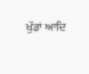ਖੁੱਡਾਂ ਆਦਿ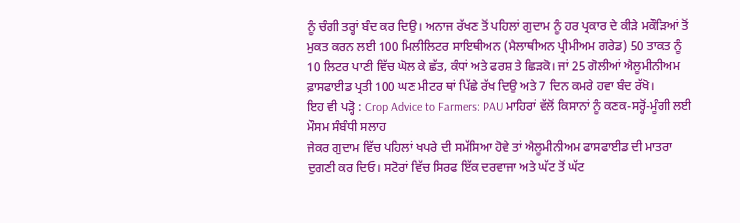ਨੂੰ ਚੰਗੀ ਤਰ੍ਹਾਂ ਬੰਦ ਕਰ ਦਿਉ। ਅਨਾਜ ਰੱਖਣ ਤੋਂ ਪਹਿਲਾਂ ਗੁਦਾਮ ਨੂੰ ਹਰ ਪ੍ਰਕਾਰ ਦੇ ਕੀੜੇ ਮਕੌੜਿਆਂ ਤੋਂ ਮੁਕਤ ਕਰਨ ਲਈ 100 ਮਿਲੀਲਿਟਰ ਸਾਇਥੀਅਨ (ਮੈਲਾਥੀਅਨ ਪ੍ਰੀਮੀਅਮ ਗਰੇਡ) 50 ਤਾਕਤ ਨੂੰ 10 ਲਿਟਰ ਪਾਣੀ ਵਿੱਚ ਘੋਲ ਕੇ ਛੱਤ, ਕੰਧਾਂ ਅਤੇ ਫਰਸ਼ ਤੇ ਛਿੜਕੋ। ਜਾਂ 25 ਗੋਲੀਆਂ ਐਲੂਮੀਨੀਅਮ ਫ਼ਾਸਫਾਈਡ ਪ੍ਰਤੀ 100 ਘਣ ਮੀਟਰ ਥਾਂ ਪਿੱਛੇ ਰੱਖ ਦਿਉ ਅਤੇ 7 ਦਿਨ ਕਮਰੇ ਹਵਾ ਬੰਦ ਰੱਖੋ।
ਇਹ ਵੀ ਪੜ੍ਹੋ : Crop Advice to Farmers: PAU ਮਾਹਿਰਾਂ ਵੱਲੋਂ ਕਿਸਾਨਾਂ ਨੂੰ ਕਣਕ-ਸਰ੍ਹੋਂ-ਮੂੰਗੀ ਲਈ ਮੌਸਮ ਸੰਬੰਧੀ ਸਲਾਹ
ਜੇਕਰ ਗੁਦਾਮ ਵਿੱਚ ਪਹਿਲਾਂ ਖਪਰੇ ਦੀ ਸਮੱਸਿਆ ਹੋਵੇ ਤਾਂ ਐਲੂਮੀਨੀਅਮ ਫਾਸਫਾਈਡ ਦੀ ਮਾਤਰਾ ਦੁਗਣੀ ਕਰ ਦਿਓ। ਸਟੋਰਾਂ ਵਿੱਚ ਸਿਰਫ ਇੱਕ ਦਰਵਾਜਾ ਅਤੇ ਘੱਟ ਤੋਂ ਘੱਟ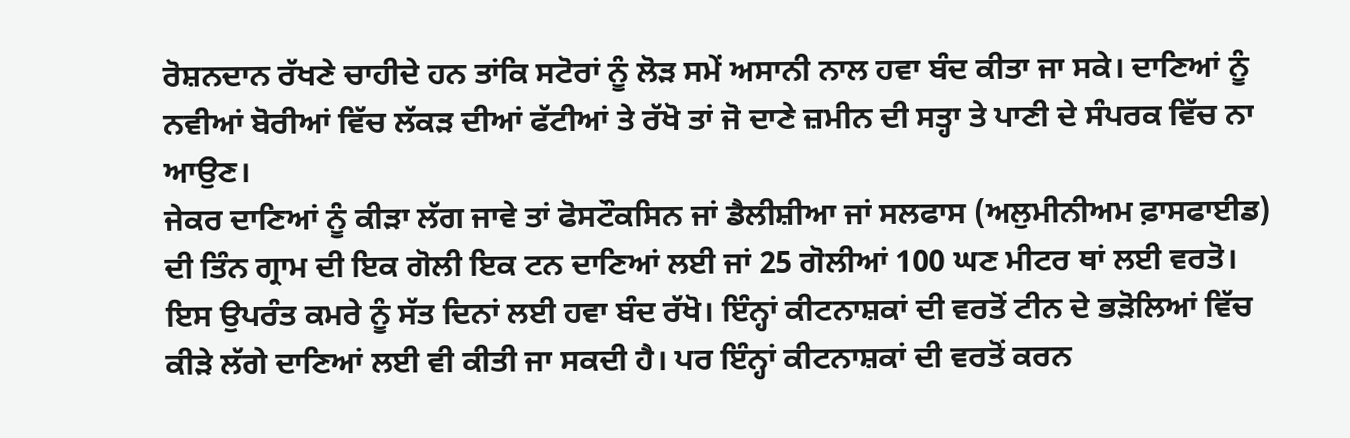ਰੋਸ਼ਨਦਾਨ ਰੱਖਣੇ ਚਾਹੀਦੇ ਹਨ ਤਾਂਕਿ ਸਟੋਰਾਂ ਨੂੰ ਲੋੜ ਸਮੇਂ ਅਸਾਨੀ ਨਾਲ ਹਵਾ ਬੰਦ ਕੀਤਾ ਜਾ ਸਕੇ। ਦਾਣਿਆਂ ਨੂੰ ਨਵੀਆਂ ਬੋਰੀਆਂ ਵਿੱਚ ਲੱਕੜ ਦੀਆਂ ਫੱਟੀਆਂ ਤੇ ਰੱਖੋ ਤਾਂ ਜੋ ਦਾਣੇ ਜ਼ਮੀਨ ਦੀ ਸਤ੍ਹਾ ਤੇ ਪਾਣੀ ਦੇ ਸੰਪਰਕ ਵਿੱਚ ਨਾ ਆਉਣ।
ਜੇਕਰ ਦਾਣਿਆਂ ਨੂੰ ਕੀੜਾ ਲੱਗ ਜਾਵੇ ਤਾਂ ਫੋਸਟੌਕਸਿਨ ਜਾਂ ਡੈਲੀਸ਼ੀਆ ਜਾਂ ਸਲਫਾਸ (ਅਲੁਮੀਨੀਅਮ ਫ਼ਾਸਫਾਈਡ) ਦੀ ਤਿੰਨ ਗ੍ਰਾਮ ਦੀ ਇਕ ਗੋਲੀ ਇਕ ਟਨ ਦਾਣਿਆਂ ਲਈ ਜਾਂ 25 ਗੋਲੀਆਂ 100 ਘਣ ਮੀਟਰ ਥਾਂ ਲਈ ਵਰਤੋ। ਇਸ ਉਪਰੰਤ ਕਮਰੇ ਨੂੰ ਸੱਤ ਦਿਨਾਂ ਲਈ ਹਵਾ ਬੰਦ ਰੱਖੋ। ਇੰਨ੍ਹਾਂ ਕੀਟਨਾਸ਼ਕਾਂ ਦੀ ਵਰਤੋਂ ਟੀਨ ਦੇ ਭੜੋਲਿਆਂ ਵਿੱਚ ਕੀੜੇ ਲੱਗੇ ਦਾਣਿਆਂ ਲਈ ਵੀ ਕੀਤੀ ਜਾ ਸਕਦੀ ਹੈ। ਪਰ ਇੰਨ੍ਹਾਂ ਕੀਟਨਾਸ਼ਕਾਂ ਦੀ ਵਰਤੋਂ ਕਰਨ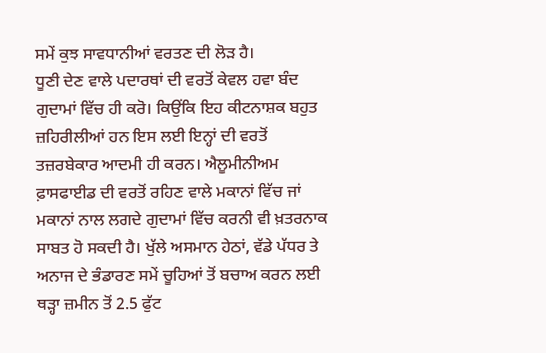ਸਮੇਂ ਕੁਝ ਸਾਵਧਾਨੀਆਂ ਵਰਤਣ ਦੀ ਲੋੜ ਹੈ।
ਧੂਣੀ ਦੇਣ ਵਾਲੇ ਪਦਾਰਥਾਂ ਦੀ ਵਰਤੋਂ ਕੇਵਲ ਹਵਾ ਬੰਦ ਗੁਦਾਮਾਂ ਵਿੱਚ ਹੀ ਕਰੋ। ਕਿਉਂਕਿ ਇਹ ਕੀਟਨਾਸ਼ਕ ਬਹੁਤ ਜ਼ਹਿਰੀਲੀਆਂ ਹਨ ਇਸ ਲਈ ਇਨ੍ਹਾਂ ਦੀ ਵਰਤੋਂ ਤਜ਼ਰਬੇਕਾਰ ਆਦਮੀ ਹੀ ਕਰਨ। ਐਲੂਮੀਨੀਅਮ ਫ਼ਾਸਫਾਈਡ ਦੀ ਵਰਤੋਂ ਰਹਿਣ ਵਾਲੇ ਮਕਾਨਾਂ ਵਿੱਚ ਜਾਂ ਮਕਾਨਾਂ ਨਾਲ ਲਗਦੇ ਗੁਦਾਮਾਂ ਵਿੱਚ ਕਰਨੀ ਵੀ ਖ਼ਤਰਨਾਕ ਸਾਬਤ ਹੋ ਸਕਦੀ ਹੈ। ਖੁੱਲੇ ਅਸਮਾਨ ਹੇਠਾਂ, ਵੱਡੇ ਪੱਧਰ ਤੇ ਅਨਾਜ ਦੇ ਭੰਡਾਰਣ ਸਮੇਂ ਚੂਹਿਆਂ ਤੋਂ ਬਚਾਅ ਕਰਨ ਲਈ ਥੜ੍ਹਾ ਜ਼ਮੀਨ ਤੋਂ 2.5 ਫੁੱਟ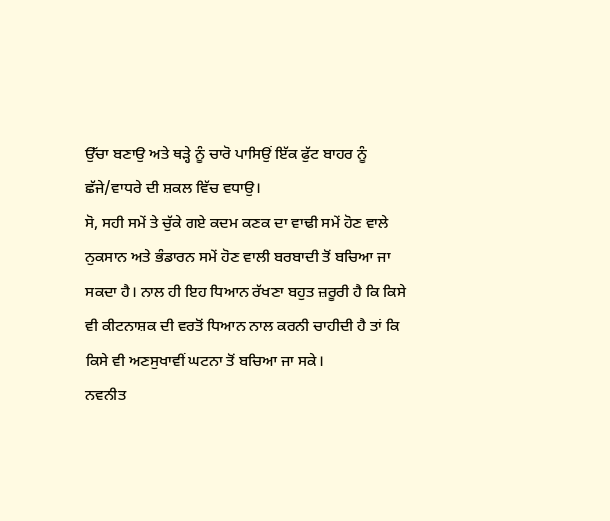ਉੱਚਾ ਬਣਾਉ ਅਤੇ ਥੜ੍ਹੇ ਨੂੰ ਚਾਰੋ ਪਾਸਿਉਂ ਇੱਕ ਫੁੱਟ ਬਾਹਰ ਨੂੰ ਛੱਜੇ/ਵਾਧਰੇ ਦੀ ਸ਼ਕਲ ਵਿੱਚ ਵਧਾਉ।
ਸੋ, ਸਹੀ ਸਮੇਂ ਤੇ ਚੁੱਕੇ ਗਏ ਕਦਮ ਕਣਕ ਦਾ ਵਾਢੀ ਸਮੇਂ ਹੋਣ ਵਾਲੇ ਨੁਕਸਾਨ ਅਤੇ ਭੰਡਾਰਨ ਸਮੇਂ ਹੋਣ ਵਾਲੀ ਬਰਬਾਦੀ ਤੋਂ ਬਚਿਆ ਜਾ ਸਕਦਾ ਹੈ। ਨਾਲ ਹੀ ਇਹ ਧਿਆਨ ਰੱਖਣਾ ਬਹੁਤ ਜ਼ਰੂਰੀ ਹੈ ਕਿ ਕਿਸੇ ਵੀ ਕੀਟਨਾਸ਼ਕ ਦੀ ਵਰਤੋਂ ਧਿਆਨ ਨਾਲ ਕਰਨੀ ਚਾਹੀਦੀ ਹੈ ਤਾਂ ਕਿ ਕਿਸੇ ਵੀ ਅਣਸੁਖਾਵੀਂ ਘਟਨਾ ਤੋਂ ਬਚਿਆ ਜਾ ਸਕੇ।
ਨਵਨੀਤ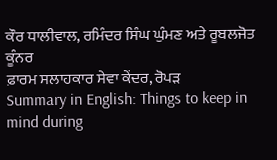ਕੌਰ ਧਾਲੀਵਾਲ, ਰਮਿੰਦਰ ਸਿੰਘ ਘੁੰਮਣ ਅਤੇ ਰੂਬਲਜੋਤ ਕੂੰਨਰ
ਫ਼ਾਰਮ ਸਲਾਹਕਾਰ ਸੇਵਾ ਕੇਂਦਰ, ਰੋਪੜ
Summary in English: Things to keep in mind during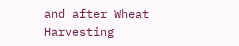and after Wheat Harvesting